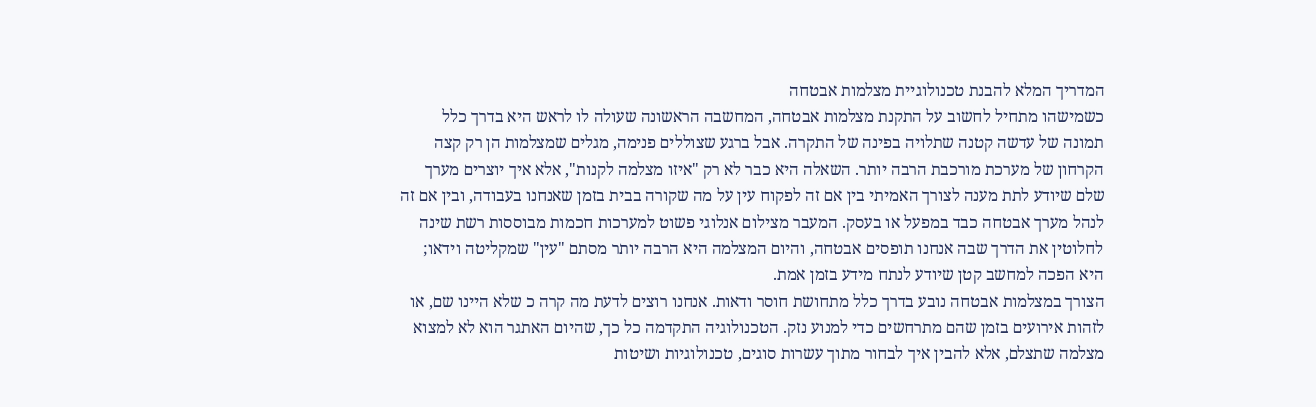המדריך המלא להבנת טכנולוגיית מצלמות אבטחה
כשמישהו מתחיל לחשוב על התקנת מצלמות אבטחה, המחשבה הראשונה שעולה לו לראש היא בדרך כלל תמונה של עדשה קטנה שתלויה בפינה של התקרה. אבל ברגע שצוללים פנימה, מגלים שמצלמות הן רק קצה הקרחון של מערכת מורכבת הרבה יותר. השאלה היא כבר לא רק "איזו מצלמה לקנות", אלא איך יוצרים מערך שלם שיודע לתת מענה לצורך האמיתי בין אם זה לפקוח עין על מה שקורה בבית בזמן שאנחנו בעבודה, ובין אם זה לנהל מערך אבטחה כבד במפעל או בעסק. המעבר מצילום אנלוגי פשוט למערכות חכמות מבוססות רשת שינה לחלוטין את הדרך שבה אנחנו תופסים אבטחה, והיום המצלמה היא הרבה יותר מסתם "עין" שמקליטה וידאו; היא הפכה למחשב קטן שיודע לנתח מידע בזמן אמת.
הצורך במצלמות אבטחה נובע בדרך כלל מתחושת חוסר ודאות. אנחנו רוצים לדעת מה קרה כ שלא היינו שם, או לזהות אירועים בזמן שהם מתרחשים כדי למנוע נזק. הטכנולוגיה התקדמה כל כך, שהיום האתגר הוא לא למצוא מצלמה שתצלם, אלא להבין איך לבחור מתוך עשרות סוגים, טכנולוגיות ושיטות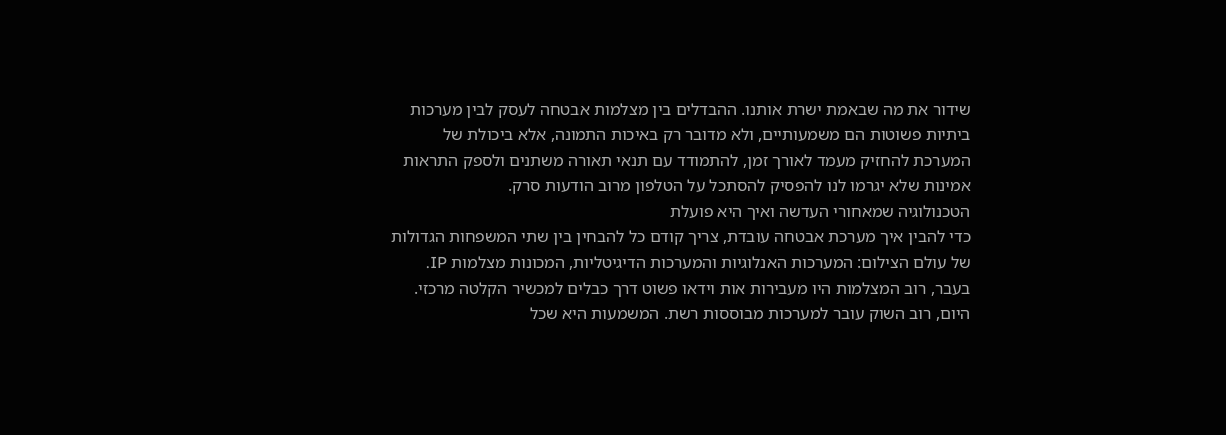שידור את מה שבאמת ישרת אותנו. ההבדלים בין מצלמות אבטחה לעסק לבין מערכות ביתיות פשוטות הם משמעותיים, ולא מדובר רק באיכות התמונה, אלא ביכולת של המערכת להחזיק מעמד לאורך זמן, להתמודד עם תנאי תאורה משתנים ולספק התראות אמינות שלא יגרמו לנו להפסיק להסתכל על הטלפון מרוב הודעות סרק.
הטכנולוגיה שמאחורי העדשה ואיך היא פועלת
כדי להבין איך מערכת אבטחה עובדת, צריך קודם כל להבחין בין שתי המשפחות הגדולות של עולם הצילום: המערכות האנלוגיות והמערכות הדיגיטליות, המכונות מצלמות IP. בעבר, רוב המצלמות היו מעבירות אות וידאו פשוט דרך כבלים למכשיר הקלטה מרכזי. היום, רוב השוק עובר למערכות מבוססות רשת. המשמעות היא שכל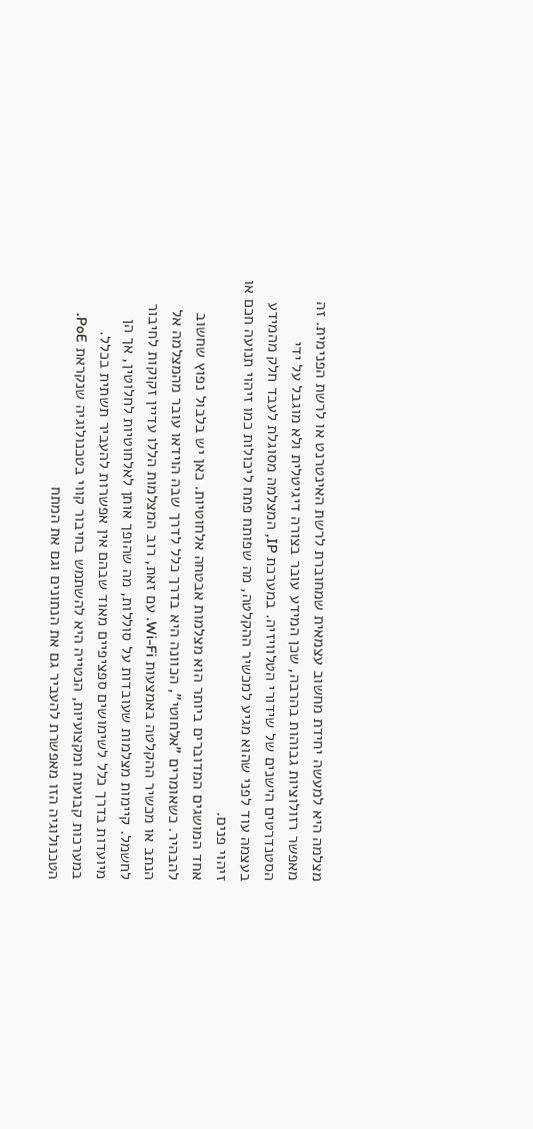מצלמה היא למעשה יחידת מחשוב עצמאית שמחוברת לרשת האינטרנט או לרשת הפנימית. זה מאפשר רזולוציות גבוהות בהרבה, שכן המידע עובר בצורה דיגיטלית ולא מוגבל על ידי הסטנדרטים הישנים של שידורי הטלוויזיה. במערכת IP, המצלמה מסוגלת לעבד חלק מהמידע בעצמה עוד לפני שהוא מגיע למכשיר ההקלטה, מה שפותח פתח ליכולות כמו זיהוי תנועה חכם או זיהוי פנים.
אחד המושגים המדוברים ביותר הוא מצלמות אבטחה אלחוטיות. כאן יש בלבול נפוץ שחשוב להבהיר. כשאומרים "אלחוטי", הכוונה היא בדרך כלל לדרך שבה הוידאו עובר מהמצלמה אל הנתב או מכשיר ההקלטה באמצעות Wi-Fi. עם זאת, רוב המצלמות הללו עדיין זקוקות לחיבור לחשמל. קיימות מצלמות שעובדות על סוללות, מה שהופך אותן לאלחוטיות לחלוטין, אך הן מיועדות בדרך כלל לשימושים ספציפיים מאוד שבהם אין אפשרות להעביר תשתית בכלל. במערכות קבועות ומקצועיות, הנטייה היא להשתמש בחיבור קווי בטכנולוגיה שנקראת PoE. הטכנולוגיה הזו מאפשרת להעביר גם את הנתונים וגם את המתח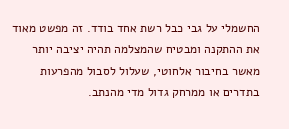החשמלי על גבי כבל רשת אחד בודד. זה מפשט מאוד את ההתקנה ומבטיח שהמצלמה תהיה יציבה יותר מאשר בחיבור אלחוטי, שעלול לסבול מהפרעות בתדרים או ממרחק גדול מדי מהנתב.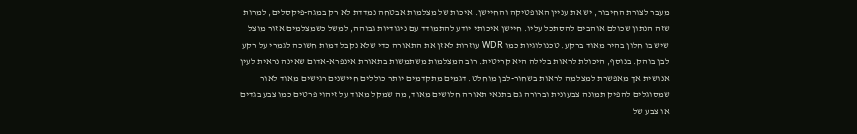מעבר לצורת החיבור, יש את עניין האופטיקה והחיישן. איכות של מצלמות אבטחה נמדדת לא רק במגה-פיקסלים, למרות שזה הנתון שכולם אוהבים להסתכל עליו. חיישן איכותי יודע להתמודד עם ניגודיות גבוהה, למשל כשמצלמים אזור מוצל שיש בו חלון בהיר מאוד ברקע. טכנולוגיות כמו WDR עוזרות לאזן את התאורה כדי שלא נקבל דמות חשוכה לגמרי על רקע לבן בוהק. בנוסף, היכולת לראות בלילה היא קריטית. רוב המצלמות משתמשות בתאורת אינפרא-אדום שאינה נראית לעין אנושית אך מאפשרת למצלמה לראות בשחור-לבן מוחלט. דגמים מתקדמים יותר כוללים חיישנים רגישים מאוד לאור שמסוגלים להפיק תמונה צבעונית וברורה גם בתנאי תאורה חלושים מאוד, מה שמקל מאוד על זיהוי פרטים כמו צבע בגדים או צבע של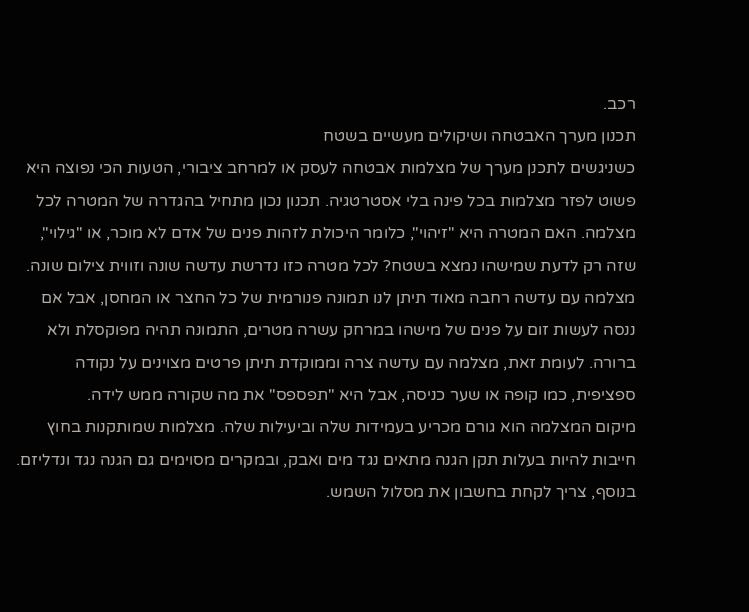רכב.
תכנון מערך האבטחה ושיקולים מעשיים בשטח
כשניגשים לתכנן מערך של מצלמות אבטחה לעסק או למרחב ציבורי, הטעות הכי נפוצה היא פשוט לפזר מצלמות בכל פינה בלי אסטרטגיה. תכנון נכון מתחיל בהגדרה של המטרה לכל מצלמה. האם המטרה היא "זיהוי", כלומר היכולת לזהות פנים של אדם לא מוכר, או "גילוי", שזה רק לדעת שמישהו נמצא בשטח? לכל מטרה כזו נדרשת עדשה שונה וזווית צילום שונה. מצלמה עם עדשה רחבה מאוד תיתן לנו תמונה פנורמית של כל החצר או המחסן, אבל אם ננסה לעשות זום על פנים של מישהו במרחק עשרה מטרים, התמונה תהיה מפוקסלת ולא ברורה. לעומת זאת, מצלמה עם עדשה צרה וממוקדת תיתן פרטים מצוינים על נקודה ספציפית, כמו קופה או שער כניסה, אבל היא "תפספס" את מה שקורה ממש לידה.
מיקום המצלמה הוא גורם מכריע בעמידות שלה וביעילות שלה. מצלמות שמותקנות בחוץ חייבות להיות בעלות תקן הגנה מתאים נגד מים ואבק, ובמקרים מסוימים גם הגנה נגד ונדליזם. בנוסף, צריך לקחת בחשבון את מסלול השמש.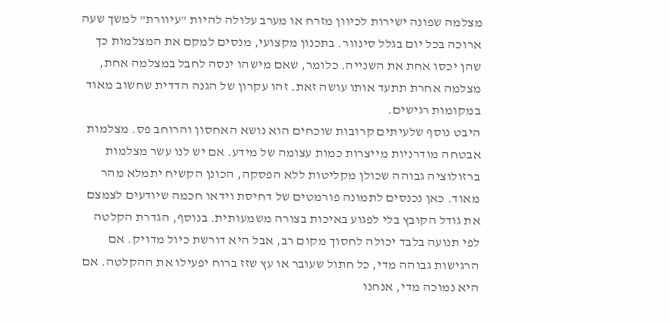מצלמה שפונה ישירות לכיוון מזרח או מערב עלולה להיות "עיוורת" למשך שעה ארוכה בכל יום בגלל סינוור. בתכנון מקצועי, מנסים למקם את המצלמות כך שהן יכסו אחת את השנייה. כלומר, שאם מישהו ינסה לחבל במצלמה אחת, מצלמה אחרת תתעד אותו עושה זאת. זהו עקרון של הגנה הדדית שחשוב מאוד במקומות רגישים.
היבט נוסף שלעיתים קרובות שוכחים הוא נושא האחסון והרוחב פס. מצלמות אבטחה מודרניות מייצרות כמות עצומה של מידע. אם יש לנו עשר מצלמות ברזולוציה גבוהה שכולן מקליטות ללא הפסקה, הכונן הקשיח יתמלא מהר מאוד. כאן נכנסים לתמונה פורמטים של דחיסת וידאו חכמה שיודעים לצמצם את גודל הקובץ בלי לפגוע באיכות בצורה משמעותית. בנוסף, הגדרת הקלטה לפי תנועה בלבד יכולה לחסוך מקום רב, אבל היא דורשת כיול מדויק. אם הרגישות גבוהה מדי, כל חתול שעובר או עץ שזז ברוח יפעילו את ההקלטה. אם היא נמוכה מדי, אנחנו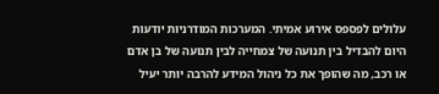עלולים לפספס אירוע אמיתי. המערכות המודרניות יודעות היום להבדיל בין תנועה של צמחייה לבין תנועה של בן אדם או רכב, מה שהופך את כל ניהול המידע להרבה יותר יעיל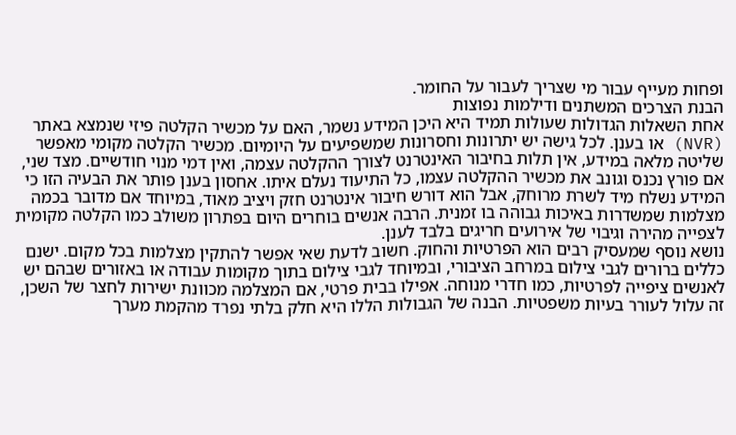ופחות מעייף עבור מי שצריך לעבור על החומר.
הבנת הצרכים המשתנים ודילמות נפוצות
אחת השאלות הגדולות שעולות תמיד היא היכן המידע נשמר, האם על מכשיר הקלטה פיזי שנמצא באתר (NVR) או בענן. לכל גישה יש יתרונות וחסרונות שמשפיעים על היומיום. מכשיר הקלטה מקומי מאפשר שליטה מלאה במידע, אין תלות בחיבור האינטרנט לצורך ההקלטה עצמה, ואין דמי מנוי חודשיים. מצד שני, אם פורץ נכנס וגונב את מכשיר ההקלטה עצמו, כל התיעוד נעלם איתו. אחסון בענן פותר את הבעיה הזו כי המידע נשלח מיד לשרת מרוחק, אבל הוא דורש חיבור אינטרנט חזק ויציב מאוד, במיוחד אם מדובר בכמה מצלמות שמשדרות באיכות גבוהה בו זמנית. הרבה אנשים בוחרים היום בפתרון משולב כמו הקלטה מקומית לצפייה מהירה וגיבוי של אירועים חריגים בלבד לענן.
נושא נוסף שמעסיק רבים הוא הפרטיות והחוק. חשוב לדעת שאי אפשר להתקין מצלמות בכל מקום. ישנם כללים ברורים לגבי צילום במרחב הציבורי, ובמיוחד לגבי צילום בתוך מקומות עבודה או באזורים שבהם יש לאנשים ציפייה לפרטיות, כמו חדרי מנוחה. אפילו בבית פרטי, אם המצלמה מכוונת ישירות לחצר של השכן, זה עלול לעורר בעיות משפטיות. הבנה של הגבולות הללו היא חלק בלתי נפרד מהקמת מערך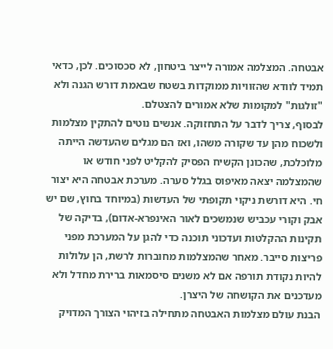אבטחה. המצלמה אמורה לייצר ביטחון, לא סכסוכים. לכן, כדאי תמיד לוודא שהזוויות ממוקדות בשטח שבאמת דורש הגנה ולא "זולגות" למקומות שלא אמורים להצטלם.
לבסוף, צריך לדבר על התחזוקה. אנשים נוטים להתקין מצלמות ולשכוח מהן עד שקורה משהו, ואז הם מגלים שהעדשה הייתה מלוכלכת, שהכונן הקשיח הפסיק להקליט לפני חודש או שהמצלמה יצאה מאיפוס בגלל סערה. מערכת אבטחה היא יצור חי. היא דורשת ניקוי תקופתי של העדשות (במיוחד בחוץ, שם יש אבק וקורי עכביש שנמשכים לאור האינפרא-אדום), בדיקה של תקינות ההקלטות ועדכוני תוכנה כדי להגן על המערכת מפני פריצות סייבר. מאחר שהמצלמות מחוברות לרשת, הן עלולות להיות נקודת תורפה אם לא משנים סיסמאות ברירת מחדל ולא מעדכנים את הקושחה של היצרן.
הבנת עולם מצלמות האבטחה מתחילה בזיהוי הצורך המדויק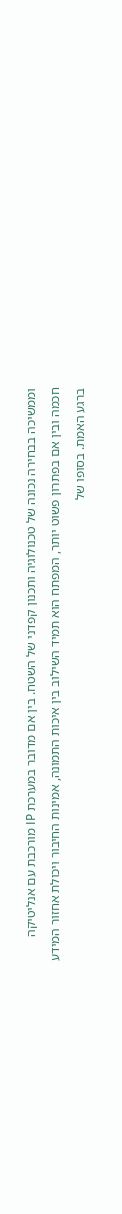וממשיכה בבחירה נכונה של טכנולוגיה ותכנון קפדני של השטח. בין אם מדובר במערכת IP מורכבת עם אנליטיקה חכמה ובין אם בפתרון פשוט יותר, המפתח הוא תמיד השילוב בין איכות התמונה, אמינות החיבור ויכולת אחזור המידע ברגע האמת. בסופו של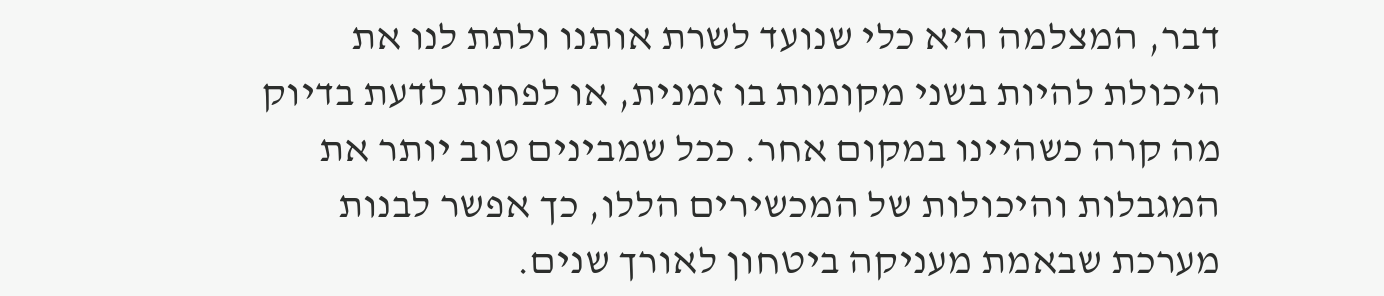דבר, המצלמה היא כלי שנועד לשרת אותנו ולתת לנו את היכולת להיות בשני מקומות בו זמנית, או לפחות לדעת בדיוק מה קרה כשהיינו במקום אחר. ככל שמבינים טוב יותר את המגבלות והיכולות של המכשירים הללו, כך אפשר לבנות מערכת שבאמת מעניקה ביטחון לאורך שנים.